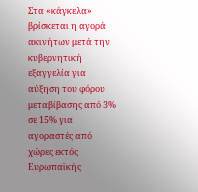Στα «κάγκελα» βρίσκεται η αγορά ακινήτων μετά την κυβερνητική εξαγγελία για αύξηση του φόρου μεταβίβασης από 3% σε 15% για αγοραστές από χώρες εκτός Ευρωπαϊκής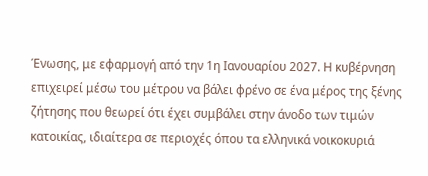Ένωσης, με εφαρμογή από την 1η Ιανουαρίου 2027. Η κυβέρνηση επιχειρεί μέσω του μέτρου να βάλει φρένο σε ένα μέρος της ξένης ζήτησης που θεωρεί ότι έχει συμβάλει στην άνοδο των τιμών κατοικίας, ιδιαίτερα σε περιοχές όπου τα ελληνικά νοικοκυριά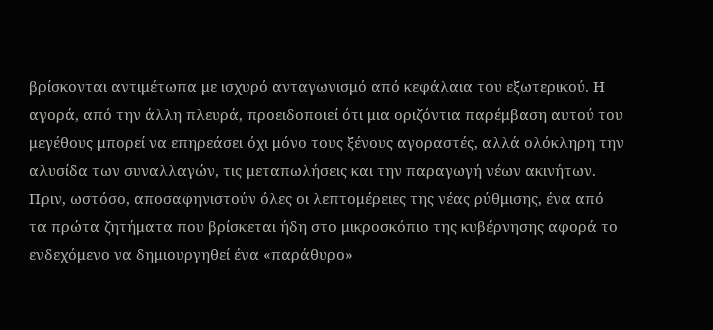βρίσκονται αντιμέτωπα με ισχυρό ανταγωνισμό από κεφάλαια του εξωτερικού. Η αγορά, από την άλλη πλευρά, προειδοποιεί ότι μια οριζόντια παρέμβαση αυτού του μεγέθους μπορεί να επηρεάσει όχι μόνο τους ξένους αγοραστές, αλλά ολόκληρη την αλυσίδα των συναλλαγών, τις μεταπωλήσεις και την παραγωγή νέων ακινήτων.
Πριν, ωστόσο, αποσαφηνιστούν όλες οι λεπτομέρειες της νέας ρύθμισης, ένα από τα πρώτα ζητήματα που βρίσκεται ήδη στο μικροσκόπιο της κυβέρνησης αφορά το ενδεχόμενο να δημιουργηθεί ένα «παράθυρο»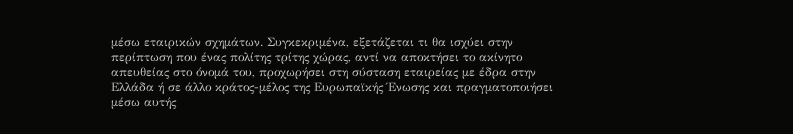μέσω εταιρικών σχημάτων. Συγκεκριμένα, εξετάζεται τι θα ισχύει στην περίπτωση που ένας πολίτης τρίτης χώρας, αντί να αποκτήσει το ακίνητο απευθείας στο όνομά του, προχωρήσει στη σύσταση εταιρείας με έδρα στην Ελλάδα ή σε άλλο κράτος-μέλος της Ευρωπαϊκής Ένωσης και πραγματοποιήσει μέσω αυτής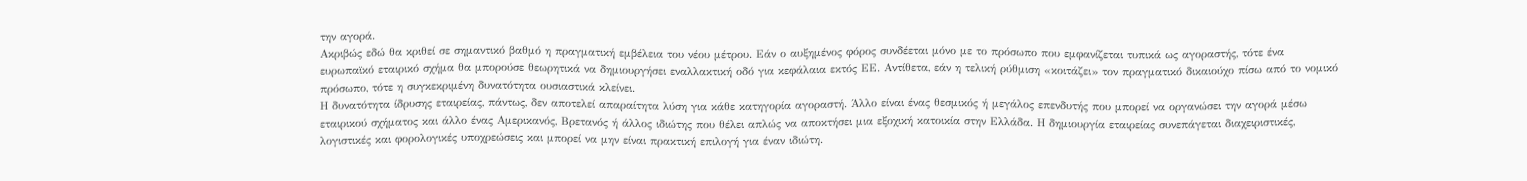την αγορά.
Ακριβώς εδώ θα κριθεί σε σημαντικό βαθμό η πραγματική εμβέλεια του νέου μέτρου. Εάν ο αυξημένος φόρος συνδέεται μόνο με το πρόσωπο που εμφανίζεται τυπικά ως αγοραστής, τότε ένα ευρωπαϊκό εταιρικό σχήμα θα μπορούσε θεωρητικά να δημιουργήσει εναλλακτική οδό για κεφάλαια εκτός ΕΕ. Αντίθετα, εάν η τελική ρύθμιση «κοιτάζει» τον πραγματικό δικαιούχο πίσω από το νομικό πρόσωπο, τότε η συγκεκριμένη δυνατότητα ουσιαστικά κλείνει.
Η δυνατότητα ίδρυσης εταιρείας, πάντως, δεν αποτελεί απαραίτητα λύση για κάθε κατηγορία αγοραστή. Άλλο είναι ένας θεσμικός ή μεγάλος επενδυτής που μπορεί να οργανώσει την αγορά μέσω εταιρικού σχήματος και άλλο ένας Αμερικανός, Βρετανός ή άλλος ιδιώτης που θέλει απλώς να αποκτήσει μια εξοχική κατοικία στην Ελλάδα. Η δημιουργία εταιρείας συνεπάγεται διαχειριστικές, λογιστικές και φορολογικές υποχρεώσεις και μπορεί να μην είναι πρακτική επιλογή για έναν ιδιώτη.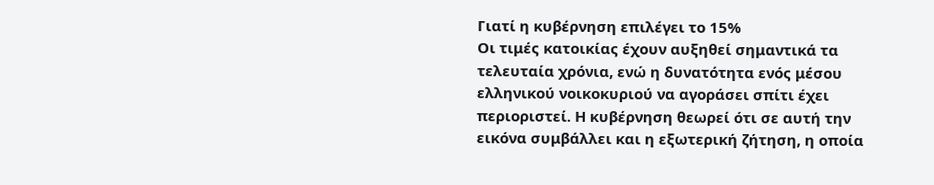Γιατί η κυβέρνηση επιλέγει το 15%
Οι τιμές κατοικίας έχουν αυξηθεί σημαντικά τα τελευταία χρόνια, ενώ η δυνατότητα ενός μέσου ελληνικού νοικοκυριού να αγοράσει σπίτι έχει περιοριστεί. Η κυβέρνηση θεωρεί ότι σε αυτή την εικόνα συμβάλλει και η εξωτερική ζήτηση, η οποία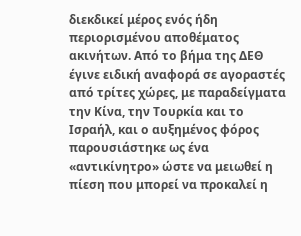διεκδικεί μέρος ενός ήδη περιορισμένου αποθέματος ακινήτων. Από το βήμα της ΔΕΘ έγινε ειδική αναφορά σε αγοραστές από τρίτες χώρες, με παραδείγματα την Κίνα, την Τουρκία και το Ισραήλ, και ο αυξημένος φόρος παρουσιάστηκε ως ένα «αντικίνητρο» ώστε να μειωθεί η πίεση που μπορεί να προκαλεί η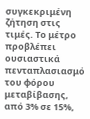συγκεκριμένη ζήτηση στις τιμές. Το μέτρο προβλέπει ουσιαστικά πενταπλασιασμό του φόρου μεταβίβασης, από 3% σε 15%,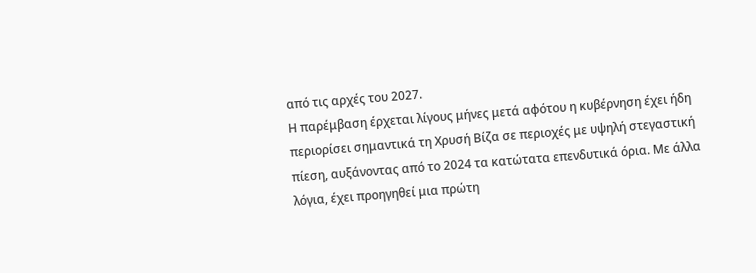από τις αρχές του 2027.
Η παρέμβαση έρχεται λίγους μήνες μετά αφότου η κυβέρνηση έχει ήδη περιορίσει σημαντικά τη Χρυσή Βίζα σε περιοχές με υψηλή στεγαστική πίεση, αυξάνοντας από το 2024 τα κατώτατα επενδυτικά όρια. Με άλλα λόγια, έχει προηγηθεί μια πρώτη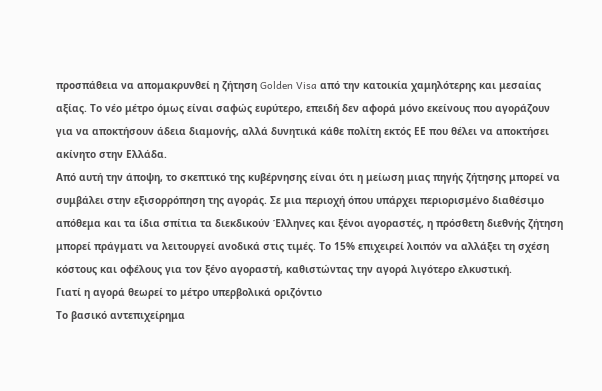προσπάθεια να απομακρυνθεί η ζήτηση Golden Visa από την κατοικία χαμηλότερης και μεσαίας αξίας. Το νέο μέτρο όμως είναι σαφώς ευρύτερο, επειδή δεν αφορά μόνο εκείνους που αγοράζουν για να αποκτήσουν άδεια διαμονής, αλλά δυνητικά κάθε πολίτη εκτός ΕΕ που θέλει να αποκτήσει ακίνητο στην Ελλάδα.
Από αυτή την άποψη, το σκεπτικό της κυβέρνησης είναι ότι η μείωση μιας πηγής ζήτησης μπορεί να συμβάλει στην εξισορρόπηση της αγοράς. Σε μια περιοχή όπου υπάρχει περιορισμένο διαθέσιμο απόθεμα και τα ίδια σπίτια τα διεκδικούν Έλληνες και ξένοι αγοραστές, η πρόσθετη διεθνής ζήτηση μπορεί πράγματι να λειτουργεί ανοδικά στις τιμές. Το 15% επιχειρεί λοιπόν να αλλάξει τη σχέση κόστους και οφέλους για τον ξένο αγοραστή, καθιστώντας την αγορά λιγότερο ελκυστική.
Γιατί η αγορά θεωρεί το μέτρο υπερβολικά οριζόντιο
Το βασικό αντεπιχείρημα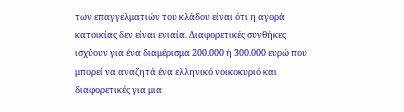των επαγγελματιών του κλάδου είναι ότι η αγορά κατοικίας δεν είναι ενιαία. Διαφορετικές συνθήκες ισχύουν για ένα διαμέρισμα 200.000 ή 300.000 ευρώ που μπορεί να αναζητά ένα ελληνικό νοικοκυριό και διαφορετικές για μια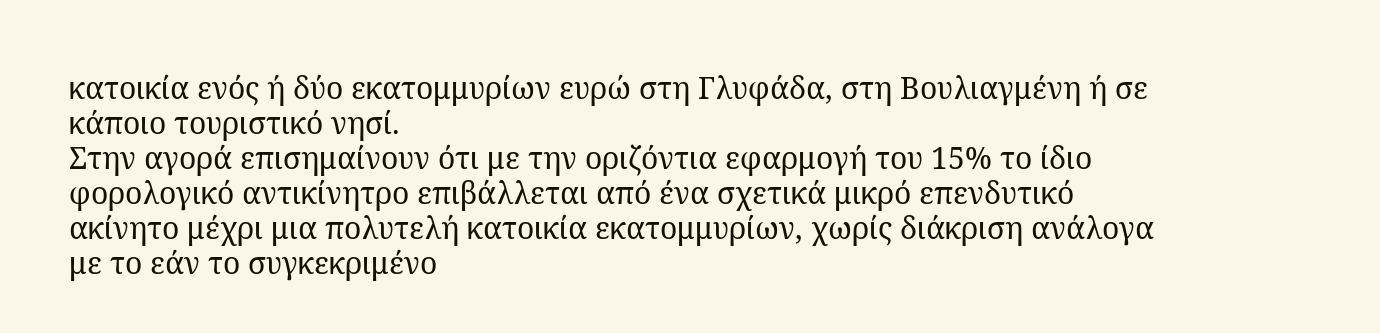κατοικία ενός ή δύο εκατομμυρίων ευρώ στη Γλυφάδα, στη Βουλιαγμένη ή σε κάποιο τουριστικό νησί.
Στην αγορά επισημαίνουν ότι με την οριζόντια εφαρμογή του 15% το ίδιο φορολογικό αντικίνητρο επιβάλλεται από ένα σχετικά μικρό επενδυτικό ακίνητο μέχρι μια πολυτελή κατοικία εκατομμυρίων, χωρίς διάκριση ανάλογα με το εάν το συγκεκριμένο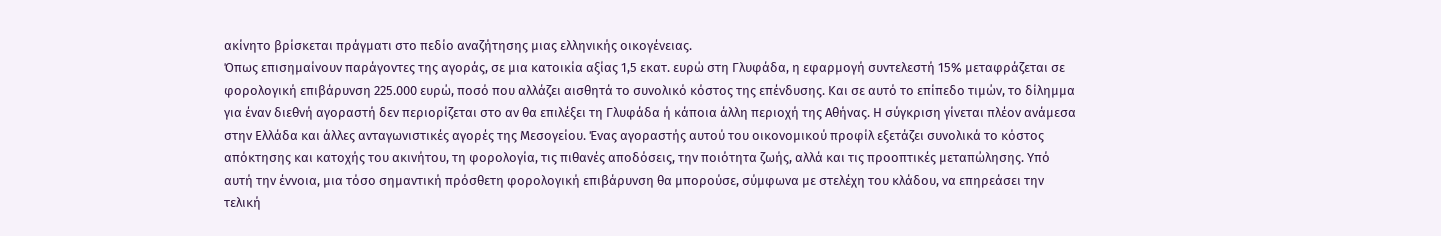ακίνητο βρίσκεται πράγματι στο πεδίο αναζήτησης μιας ελληνικής οικογένειας.
Όπως επισημαίνουν παράγοντες της αγοράς, σε μια κατοικία αξίας 1,5 εκατ. ευρώ στη Γλυφάδα, η εφαρμογή συντελεστή 15% μεταφράζεται σε φορολογική επιβάρυνση 225.000 ευρώ, ποσό που αλλάζει αισθητά το συνολικό κόστος της επένδυσης. Και σε αυτό το επίπεδο τιμών, το δίλημμα για έναν διεθνή αγοραστή δεν περιορίζεται στο αν θα επιλέξει τη Γλυφάδα ή κάποια άλλη περιοχή της Αθήνας. Η σύγκριση γίνεται πλέον ανάμεσα στην Ελλάδα και άλλες ανταγωνιστικές αγορές της Μεσογείου. Ένας αγοραστής αυτού του οικονομικού προφίλ εξετάζει συνολικά το κόστος απόκτησης και κατοχής του ακινήτου, τη φορολογία, τις πιθανές αποδόσεις, την ποιότητα ζωής, αλλά και τις προοπτικές μεταπώλησης. Υπό αυτή την έννοια, μια τόσο σημαντική πρόσθετη φορολογική επιβάρυνση θα μπορούσε, σύμφωνα με στελέχη του κλάδου, να επηρεάσει την τελική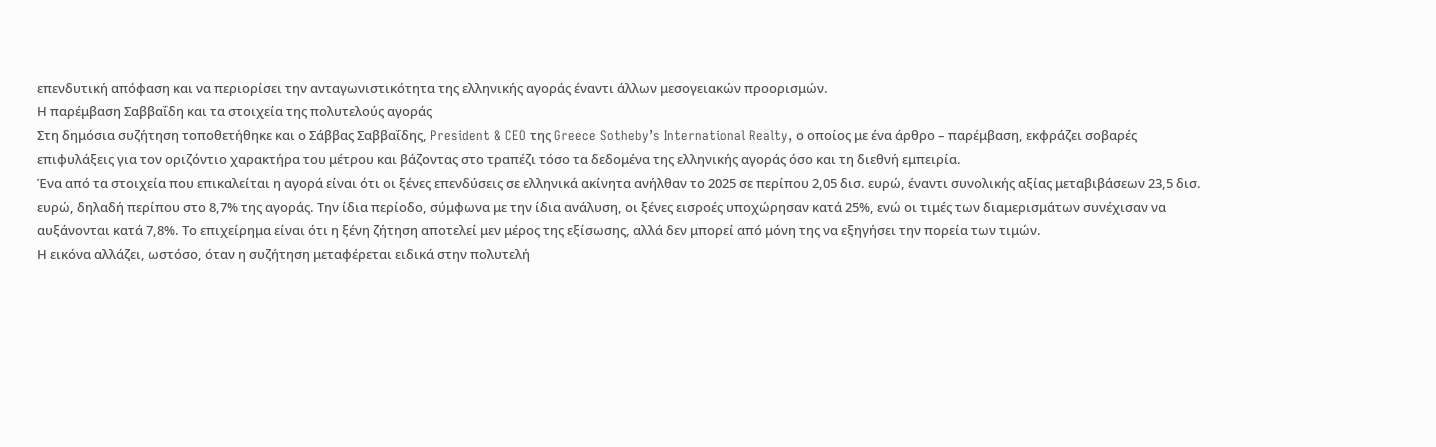επενδυτική απόφαση και να περιορίσει την ανταγωνιστικότητα της ελληνικής αγοράς έναντι άλλων μεσογειακών προορισμών.
Η παρέμβαση Σαββαΐδη και τα στοιχεία της πολυτελούς αγοράς
Στη δημόσια συζήτηση τοποθετήθηκε και ο Σάββας Σαββαΐδης, President & CEO της Greece Sotheby’s International Realty, ο οποίος με ένα άρθρο – παρέμβαση, εκφράζει σοβαρές επιφυλάξεις για τον οριζόντιο χαρακτήρα του μέτρου και βάζοντας στο τραπέζι τόσο τα δεδομένα της ελληνικής αγοράς όσο και τη διεθνή εμπειρία.
Ένα από τα στοιχεία που επικαλείται η αγορά είναι ότι οι ξένες επενδύσεις σε ελληνικά ακίνητα ανήλθαν το 2025 σε περίπου 2,05 δισ. ευρώ, έναντι συνολικής αξίας μεταβιβάσεων 23,5 δισ. ευρώ, δηλαδή περίπου στο 8,7% της αγοράς. Την ίδια περίοδο, σύμφωνα με την ίδια ανάλυση, οι ξένες εισροές υποχώρησαν κατά 25%, ενώ οι τιμές των διαμερισμάτων συνέχισαν να αυξάνονται κατά 7,8%. Το επιχείρημα είναι ότι η ξένη ζήτηση αποτελεί μεν μέρος της εξίσωσης, αλλά δεν μπορεί από μόνη της να εξηγήσει την πορεία των τιμών.
Η εικόνα αλλάζει, ωστόσο, όταν η συζήτηση μεταφέρεται ειδικά στην πολυτελή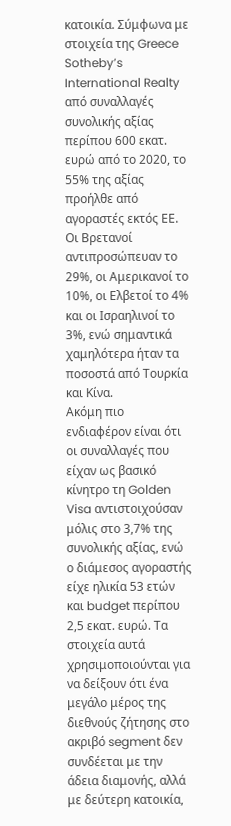κατοικία. Σύμφωνα με στοιχεία της Greece Sotheby’s International Realty από συναλλαγές συνολικής αξίας περίπου 600 εκατ. ευρώ από το 2020, το 55% της αξίας προήλθε από αγοραστές εκτός ΕΕ. Οι Βρετανοί αντιπροσώπευαν το 29%, οι Αμερικανοί το 10%, οι Ελβετοί το 4% και οι Ισραηλινοί το 3%, ενώ σημαντικά χαμηλότερα ήταν τα ποσοστά από Τουρκία και Κίνα.
Ακόμη πιο ενδιαφέρον είναι ότι οι συναλλαγές που είχαν ως βασικό κίνητρο τη Golden Visa αντιστοιχούσαν μόλις στο 3,7% της συνολικής αξίας, ενώ ο διάμεσος αγοραστής είχε ηλικία 53 ετών και budget περίπου 2,5 εκατ. ευρώ. Τα στοιχεία αυτά χρησιμοποιούνται για να δείξουν ότι ένα μεγάλο μέρος της διεθνούς ζήτησης στο ακριβό segment δεν συνδέεται με την άδεια διαμονής, αλλά με δεύτερη κατοικία,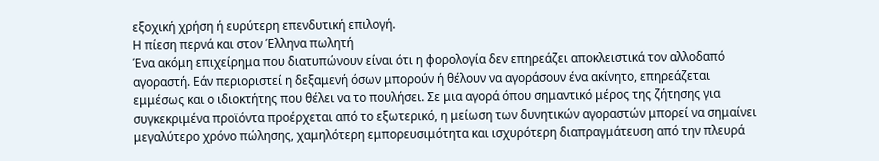εξοχική χρήση ή ευρύτερη επενδυτική επιλογή.
Η πίεση περνά και στον Έλληνα πωλητή
Ένα ακόμη επιχείρημα που διατυπώνουν είναι ότι η φορολογία δεν επηρεάζει αποκλειστικά τον αλλοδαπό αγοραστή. Εάν περιοριστεί η δεξαμενή όσων μπορούν ή θέλουν να αγοράσουν ένα ακίνητο, επηρεάζεται εμμέσως και ο ιδιοκτήτης που θέλει να το πουλήσει. Σε μια αγορά όπου σημαντικό μέρος της ζήτησης για συγκεκριμένα προϊόντα προέρχεται από το εξωτερικό, η μείωση των δυνητικών αγοραστών μπορεί να σημαίνει μεγαλύτερο χρόνο πώλησης, χαμηλότερη εμπορευσιμότητα και ισχυρότερη διαπραγμάτευση από την πλευρά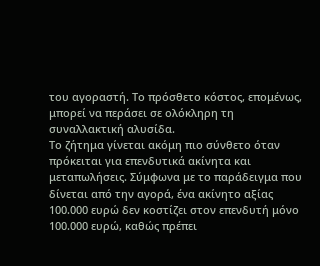του αγοραστή. Το πρόσθετο κόστος, επομένως, μπορεί να περάσει σε ολόκληρη τη συναλλακτική αλυσίδα.
Το ζήτημα γίνεται ακόμη πιο σύνθετο όταν πρόκειται για επενδυτικά ακίνητα και μεταπωλήσεις. Σύμφωνα με το παράδειγμα που δίνεται από την αγορά, ένα ακίνητο αξίας 100.000 ευρώ δεν κοστίζει στον επενδυτή μόνο 100.000 ευρώ, καθώς πρέπει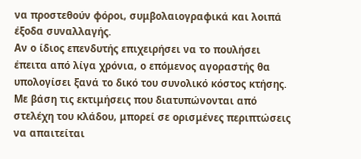να προστεθούν φόροι, συμβολαιογραφικά και λοιπά έξοδα συναλλαγής.
Αν ο ίδιος επενδυτής επιχειρήσει να το πουλήσει έπειτα από λίγα χρόνια, ο επόμενος αγοραστής θα υπολογίσει ξανά το δικό του συνολικό κόστος κτήσης. Με βάση τις εκτιμήσεις που διατυπώνονται από στελέχη του κλάδου, μπορεί σε ορισμένες περιπτώσεις να απαιτείται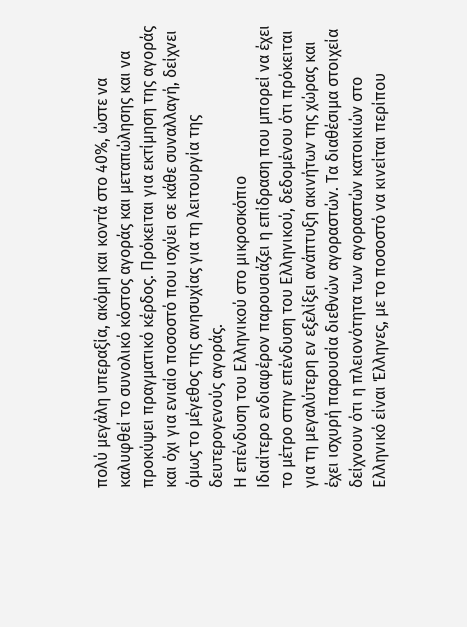πολύ μεγάλη υπεραξία, ακόμη και κοντά στο 40%, ώστε να καλυφθεί το συνολικό κόστος αγοράς και μεταπώλησης και να προκύψει πραγματικό κέρδος. Πρόκειται για εκτίμηση της αγοράς και όχι για ενιαίο ποσοστό που ισχύει σε κάθε συναλλαγή, δείχνει όμως το μέγεθος της ανησυχίας για τη λειτουργία της δευτερογενούς αγοράς.
Η επένδυση του Ελληνικού στο μικροσκόπιο
Ιδιαίτερο ενδιαφέρον παρουσιάζει η επίδραση που μπορεί να έχει το μέτρο στην επένδυση του Ελληνικού, δεδομένου ότι πρόκειται για τη μεγαλύτερη εν εξελίξει ανάπτυξη ακινήτων της χώρας και έχει ισχυρή παρουσία διεθνών αγοραστών. Τα διαθέσιμα στοιχεία δείχνουν ότι η πλειονότητα των αγοραστών κατοικιών στο Ελληνικό είναι Έλληνες, με το ποσοστό να κινείται περίπου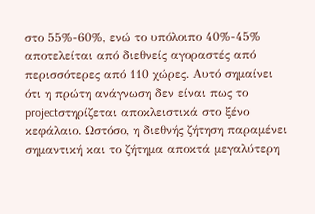στο 55%-60%, ενώ το υπόλοιπο 40%-45% αποτελείται από διεθνείς αγοραστές από περισσότερες από 110 χώρες. Αυτό σημαίνει ότι η πρώτη ανάγνωση δεν είναι πως το projectστηρίζεται αποκλειστικά στο ξένο κεφάλαιο. Ωστόσο, η διεθνής ζήτηση παραμένει σημαντική και το ζήτημα αποκτά μεγαλύτερη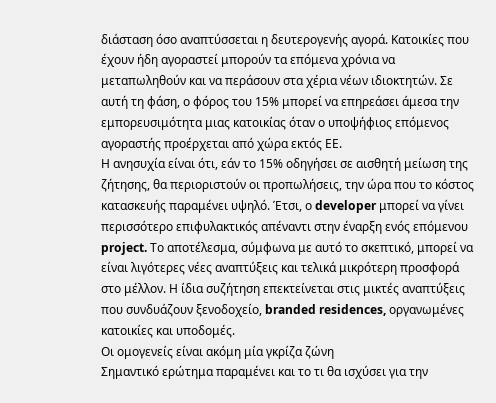διάσταση όσο αναπτύσσεται η δευτερογενής αγορά. Κατοικίες που έχουν ήδη αγοραστεί μπορούν τα επόμενα χρόνια να μεταπωληθούν και να περάσουν στα χέρια νέων ιδιοκτητών. Σε αυτή τη φάση, ο φόρος του 15% μπορεί να επηρεάσει άμεσα την εμπορευσιμότητα μιας κατοικίας όταν ο υποψήφιος επόμενος αγοραστής προέρχεται από χώρα εκτός ΕΕ.
Η ανησυχία είναι ότι, εάν το 15% οδηγήσει σε αισθητή μείωση της ζήτησης, θα περιοριστούν οι προπωλήσεις, την ώρα που το κόστος κατασκευής παραμένει υψηλό. Έτσι, ο developer μπορεί να γίνει περισσότερο επιφυλακτικός απέναντι στην έναρξη ενός επόμενου project. Το αποτέλεσμα, σύμφωνα με αυτό το σκεπτικό, μπορεί να είναι λιγότερες νέες αναπτύξεις και τελικά μικρότερη προσφορά στο μέλλον. Η ίδια συζήτηση επεκτείνεται στις μικτές αναπτύξεις που συνδυάζουν ξενοδοχείο, branded residences, οργανωμένες κατοικίες και υποδομές.
Οι ομογενείς είναι ακόμη μία γκρίζα ζώνη
Σημαντικό ερώτημα παραμένει και το τι θα ισχύσει για την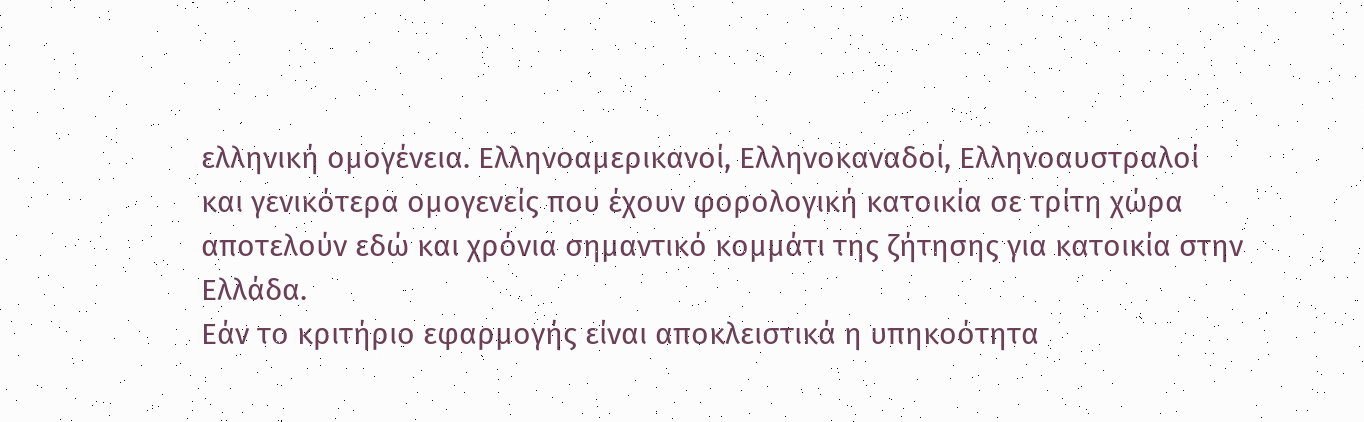ελληνική ομογένεια. Ελληνοαμερικανοί, Ελληνοκαναδοί, Ελληνοαυστραλοί και γενικότερα ομογενείς που έχουν φορολογική κατοικία σε τρίτη χώρα αποτελούν εδώ και χρόνια σημαντικό κομμάτι της ζήτησης για κατοικία στην Ελλάδα.
Εάν το κριτήριο εφαρμογής είναι αποκλειστικά η υπηκοότητα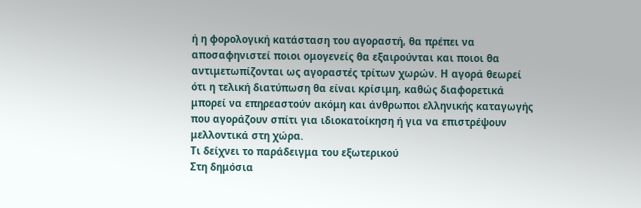ή η φορολογική κατάσταση του αγοραστή, θα πρέπει να αποσαφηνιστεί ποιοι ομογενείς θα εξαιρούνται και ποιοι θα αντιμετωπίζονται ως αγοραστές τρίτων χωρών. Η αγορά θεωρεί ότι η τελική διατύπωση θα είναι κρίσιμη, καθώς διαφορετικά μπορεί να επηρεαστούν ακόμη και άνθρωποι ελληνικής καταγωγής που αγοράζουν σπίτι για ιδιοκατοίκηση ή για να επιστρέψουν μελλοντικά στη χώρα.
Τι δείχνει το παράδειγμα του εξωτερικού
Στη δημόσια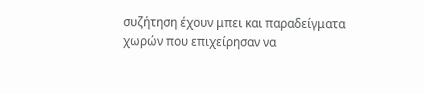συζήτηση έχουν μπει και παραδείγματα χωρών που επιχείρησαν να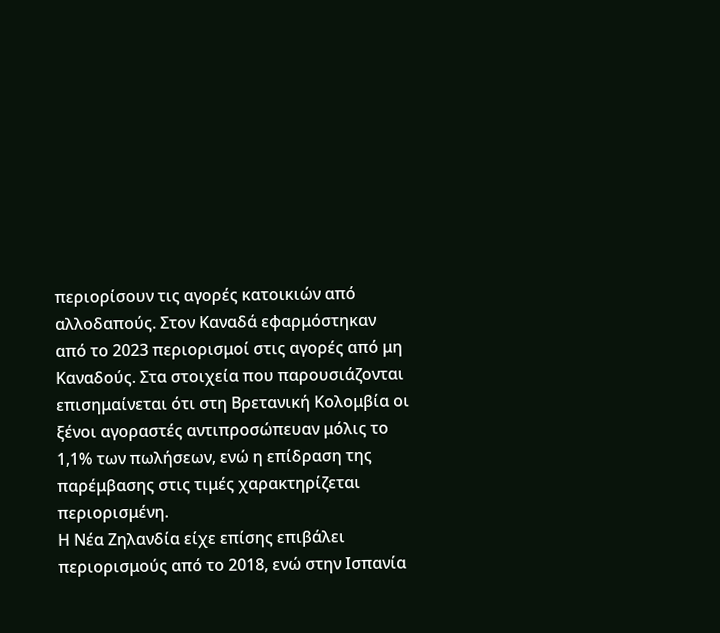περιορίσουν τις αγορές κατοικιών από αλλοδαπούς. Στον Καναδά εφαρμόστηκαν από το 2023 περιορισμοί στις αγορές από μη Καναδούς. Στα στοιχεία που παρουσιάζονται επισημαίνεται ότι στη Βρετανική Κολομβία οι ξένοι αγοραστές αντιπροσώπευαν μόλις το 1,1% των πωλήσεων, ενώ η επίδραση της παρέμβασης στις τιμές χαρακτηρίζεται περιορισμένη.
Η Νέα Ζηλανδία είχε επίσης επιβάλει περιορισμούς από το 2018, ενώ στην Ισπανία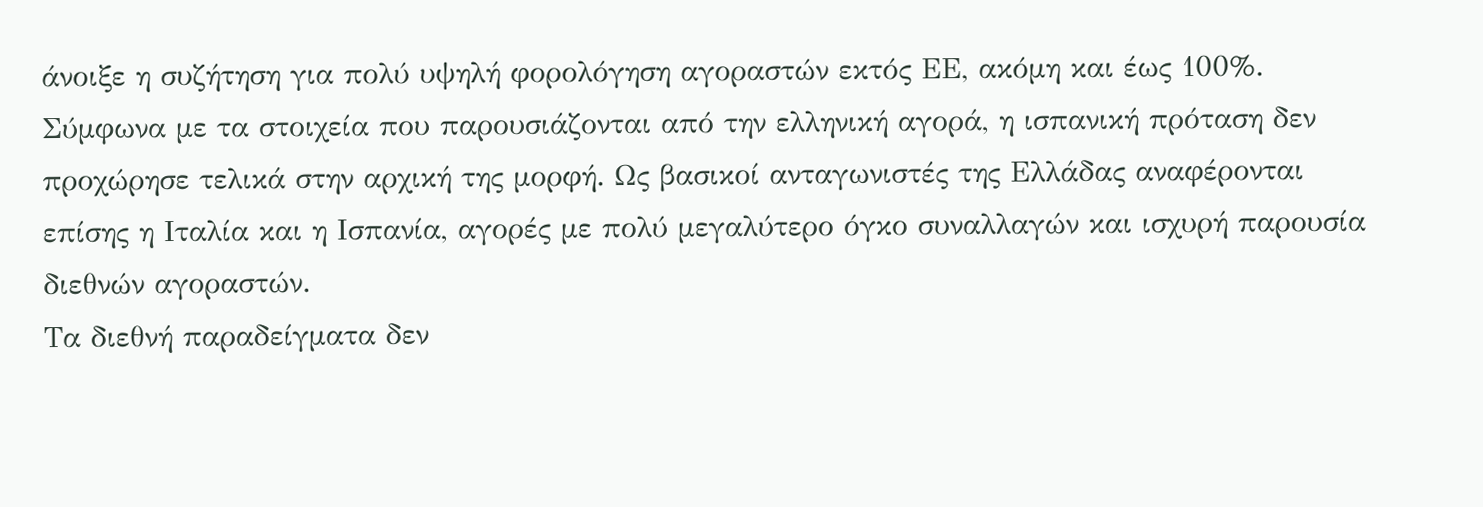άνοιξε η συζήτηση για πολύ υψηλή φορολόγηση αγοραστών εκτός ΕΕ, ακόμη και έως 100%. Σύμφωνα με τα στοιχεία που παρουσιάζονται από την ελληνική αγορά, η ισπανική πρόταση δεν προχώρησε τελικά στην αρχική της μορφή. Ως βασικοί ανταγωνιστές της Ελλάδας αναφέρονται επίσης η Ιταλία και η Ισπανία, αγορές με πολύ μεγαλύτερο όγκο συναλλαγών και ισχυρή παρουσία διεθνών αγοραστών.
Τα διεθνή παραδείγματα δεν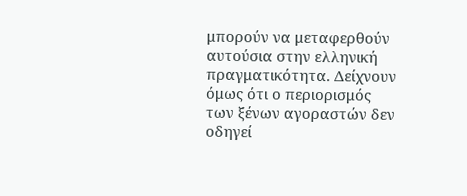μπορούν να μεταφερθούν αυτούσια στην ελληνική πραγματικότητα. Δείχνουν όμως ότι ο περιορισμός των ξένων αγοραστών δεν οδηγεί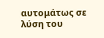αυτομάτως σε λύση του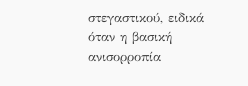στεγαστικού, ειδικά όταν η βασική ανισορροπία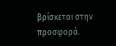βρίσκεται στην προσφορά.